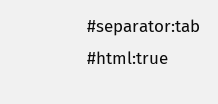#separator:tab
#html:true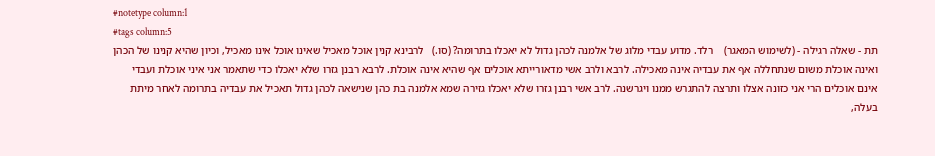#notetype column:1
#tags column:5
תת - שאלה רגילה - (לשימוש המאגר)    רלד. מדוע עבדי מלוג של אלמנה לכהן גדול לא יאכלו בתרומה? (סו.)   לרבינא קנין אוכל מאכיל שאינו אוכל אינו מאכיל, וכיון שהיא קנינו של הכהן ואינה אוכלת משום שנתחללה אף את עבדיה אינה מאכילה. לרבא ולרב אשי מדאורייתא אוכלים אף שהיא אינה אוכלת. לרבא רבנן גזרו שלא יאכלו כדי שתאמר אני איני אוכלת ועבדי אינם אוכלים הרי אני כזונה אצלו ותרצה להתגרש ממנו ויגרשנה. לרב אשי רבנן גזרו שלא יאכלו גזירה שמא אלמנה בת כהן שנישאה לכהן גדול תאכיל את עבדיה בתרומה לאחר מיתת בעלה,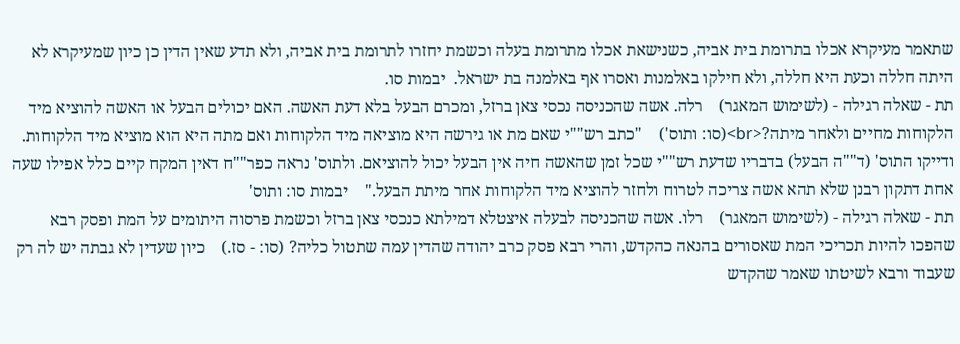שתאמר מעיקרא אכלו בתרומת בית אביה, כשנישאת אכלו מתרומת בעלה וכשמת יחזרו לתרומת בית אביה, ולא תדע שאין הדין כן כיון שמעיקרא לא היתה חללה וכעת היא חללה, ולא חילקו באלמנות ואסרו אף באלמנה בת ישראל.  יבמות סו.
תת - שאלה רגילה - (לשימוש המאגר)    רלה. אשה שהכניסה נכסי צאן ברזל, ומכרם הבעל בלא דעת האשה. האם יכולים הבעל או האשה להוציא מיד הלקוחות מחיים ולאחר מיתה?<br>(סו: ותוס')    "כתב רש""י שאם מת או גירשה היא מוציאה מיד הלקוחות ואם מתה היא הוא מוציא מיד הלקוחות. ודייקו התוס' (ד""ה הבעל) בדבריו שדעת רש""י שכל זמן שהאשה חיה אין הבעל יכול להוציאם. ולתוס' נראה כפר""ח דאין המקח קיים כלל אפילו שעה אחת דתקון רבנן שלא תהא אשה צריכה לטרוח ולחזר להוציא מיד הלקוחות אחר מיתת הבעל."    יבמות סו: ותוס'
תת - שאלה רגילה - (לשימוש המאגר)    רלו. אשה שהכניסה לבעלה איצטלא דמילתא כנכסי צאן ברזל וכשמת פרסוה היתומים על המת ופסק רבא שהפכו להיות תכריכי המת שאסורים בהנאה כהקדש, והרי רבא פסק כרב יהודה שהדין עמה שתטול כליה? (סו: - סז.)    כיון שעדין לא גבתה יש לה רק שעבוד ורבא לשיטתו שאמר שהקדש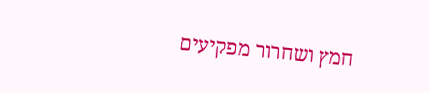חמץ ושחרור מפקיעים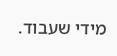מידי שעבוד.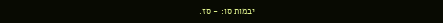יבמות סו: - סז.